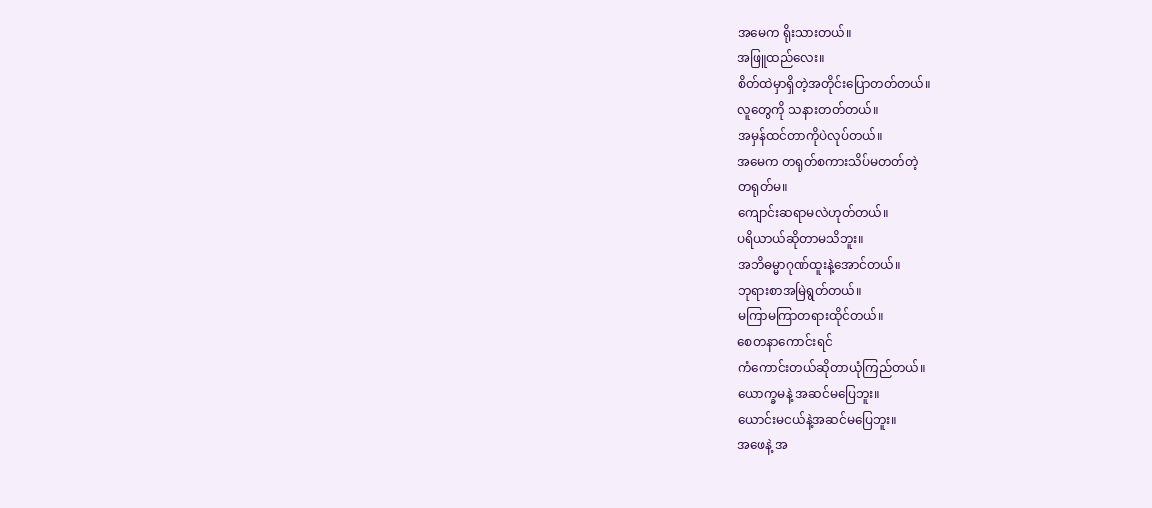အမေက ရိုးသားတယ်။
အဖြူထည်လေး။
စိတ်ထဲမှာရှိတဲ့အတိုင်းပြောတတ်တယ်။
လူတွေကို သနားတတ်တယ်။
အမှန်ထင်တာကိုပဲလုပ်တယ်။
အမေက တရုတ်စကားသိပ်မတတ်တဲ့
တရုတ်မ။
ကျောင်းဆရာမလဲဟုတ်တယ်။
ပရိယာယ်ဆိုတာမသိဘူး။
အဘိဓမ္မာဂုဏ်ထူးနဲ့အောင်တယ်။
ဘုရားစာအမြဲရွတ်တယ်။
မကြာမကြာတရားထိုင်တယ်။
စေတနာကောင်းရင်
ကံကောင်းတယ်ဆိုတာယုံကြည်တယ်။
ယောက္ခမနဲ့ အဆင်မပြေဘူး။
ယောင်းမငယ်နဲ့အဆင်မပြေဘူး။
အဖေနဲ့ အ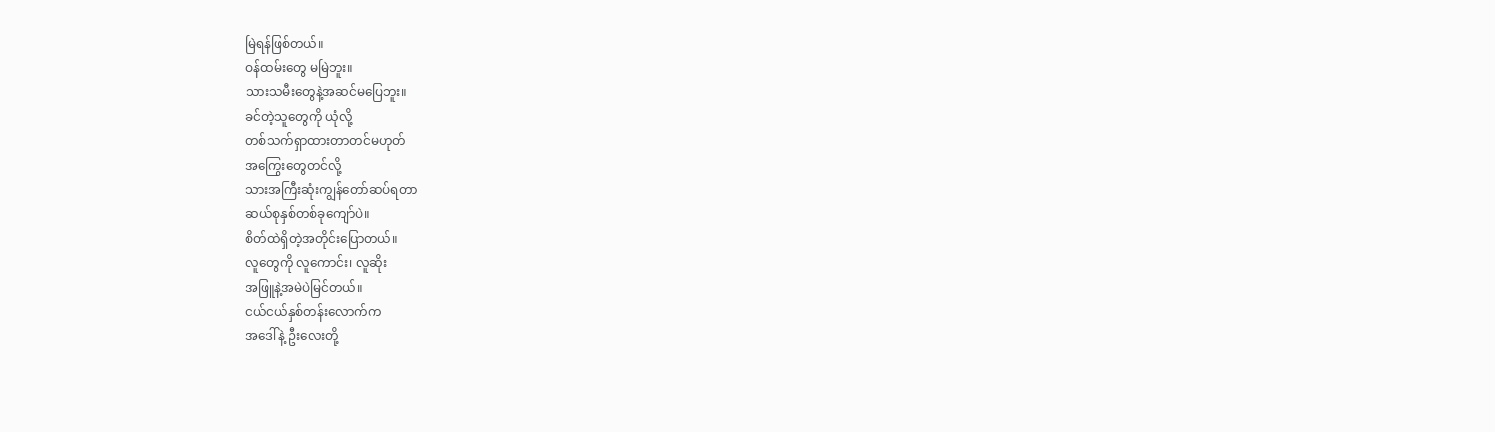မြဲရန်ဖြစ်တယ်။
ဝန်ထမ်းတွေ မမြဲဘူး။
သားသမီးတွေနဲ့အဆင်မပြေဘူး။
ခင်တဲ့သူတွေကို ယုံလို့
တစ်သက်ရှာထားတာတင်မဟုတ်
အကြွေးတွေတင်လို့
သားအကြီးဆုံးကျွန်တော်ဆပ်ရတာ
ဆယ်စုနှစ်တစ်ခုကျော်ပဲ။
စိတ်ထဲရှိတဲ့အတိုင်းပြောတယ်။
လူတွေကို လူကောင်း၊ လူဆိုး
အဖြူနဲ့အမဲပဲမြင်တယ်။
ငယ်ငယ်နှစ်တန်းလောက်က
အဒေါ်နဲ့ ဦးလေးတို့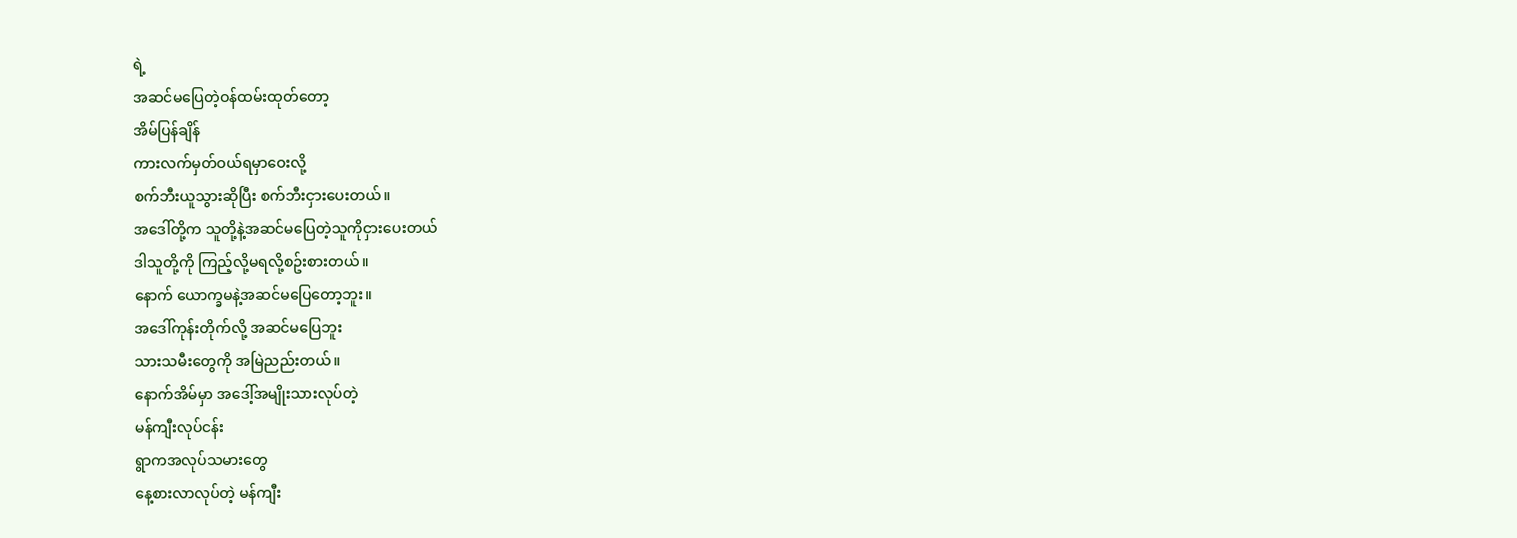ရဲ့
အဆင်မပြေတဲ့ဝန်ထမ်းထုတ်တော့
အိမ်ပြန်ချိန်
ကားလက်မှတ်ဝယ်ရမှာဝေးလို့
စက်ဘီးယူသွားဆိုပြီး စက်ဘီးငှားပေးတယ်။
အဒေါ်တို့က သူတို့နဲ့အဆင်မပြေတဲ့သူကိုငှားပေးတယ်
ဒါသူတို့ကို ကြည့်လို့မရလို့စဥ်းစားတယ်။
နောက် ယောက္ခမနဲ့အဆင်မပြေတော့ဘူး။
အဒေါ်ကုန်းတိုက်လို့ အဆင်မပြေဘူး
သားသမီးတွေကို အမြဲညည်းတယ်။
နောက်အိမ်မှာ အဒေါ့်အမျိုးသားလုပ်တဲ့
မန်ကျီးလုပ်ငန်း
ရွာကအလုပ်သမားတွေ
နေ့စားလာလုပ်တဲ့ မန်ကျီး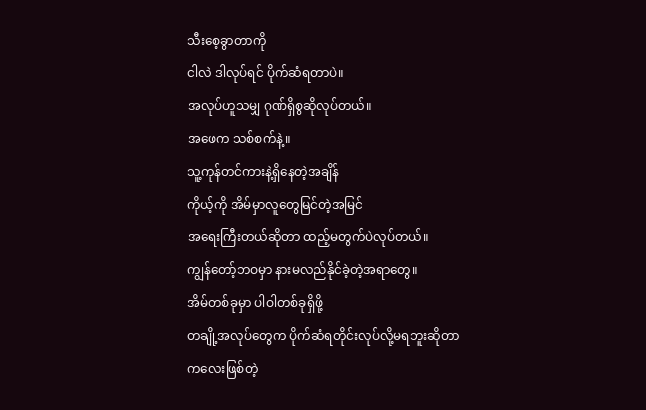သီးစေ့ခွာတာကို
ငါလဲ ဒါလုပ်ရင် ပိုက်ဆံရတာပဲ။
အလုပ်ဟူသမျှ ဂုဏ်ရှိစွဆိုလုပ်တယ်။
အဖေက သစ်စက်နဲ့။
သူ့ကုန်တင်ကားနဲ့ရှိနေတဲ့အချိန်
ကိုယ့်ကို အိမ်မှာလူတွေမြင်တဲ့အမြင်
အရေးကြီးတယ်ဆိုတာ ထည့်မတွက်ပဲလုပ်တယ်။
ကျွန်တော့်ဘဝမှာ နားမလည်နိုင်ခဲ့တဲ့အရာတွေ။
အိမ်တစ်ခုမှာ ပါဝါတစ်ခုရှိဖို့
တချို့အလုပ်တွေက ပိုက်ဆံရတိုင်းလုပ်လို့မရဘူးဆိုတာ
ကလေးဖြစ်တဲ့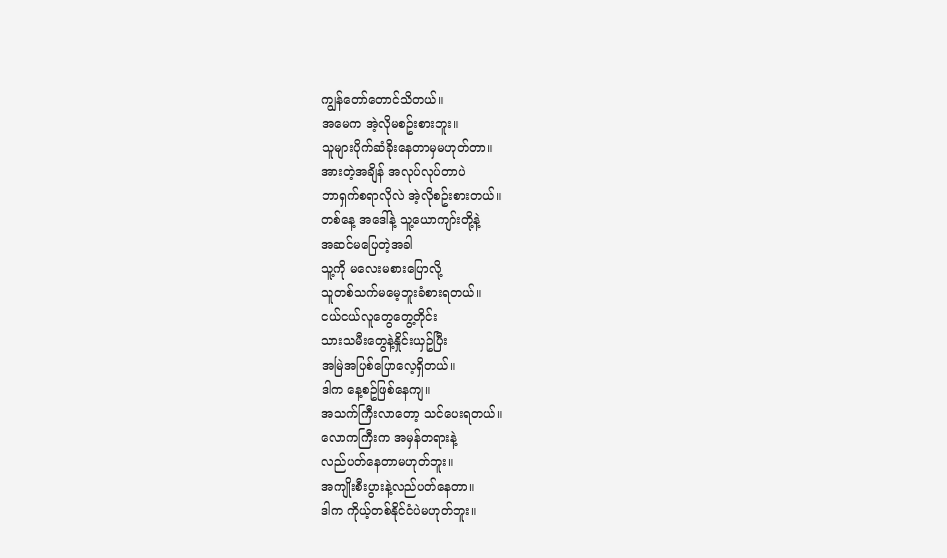ကျွန်တော်တောင်သိတယ်။
အမေက အဲ့လိုမစဥ်းစားဘူး။
သူများပိုက်ဆံခိုးနေတာမှမဟုတ်တာ။
အားတဲ့အချိန် အလုပ်လုပ်တာပဲ
ဘာရှက်စရာလိုလဲ အဲ့လိုစဥ်းစားတယ်။
တစ်နေ့ အဒေါ်နဲ့ သူ့ယောကျာ်းတို့နဲ့
အဆင်မပြေတဲ့အခါ
သူ့ကို မလေးမစားပြောလို့
သူတစ်သက်မမေ့ဘူးခံစားရတယ်။
ငယ်ငယ်လူတွေတွေ့တိုင်း
သားသမီးတွေနဲ့နှိုင်းယှဥ်ပြီး
အမြဲအပြစ်ပြောလေ့ရှိတယ်။
ဒါက နေ့စဥ်ဖြစ်နေကျ။
အသက်ကြီးလာတော့ သင်ပေးရတယ်။
လောကကြီးက အမှန်တရားနဲ့
လည်ပတ်နေတာမဟုတ်ဘူး။
အကျိုးစီးပွားနဲ့လည်ပတ်နေတာ။
ဒါက ကိုယ့်တစ်နိုင်ငံပဲမဟုတ်ဘူး။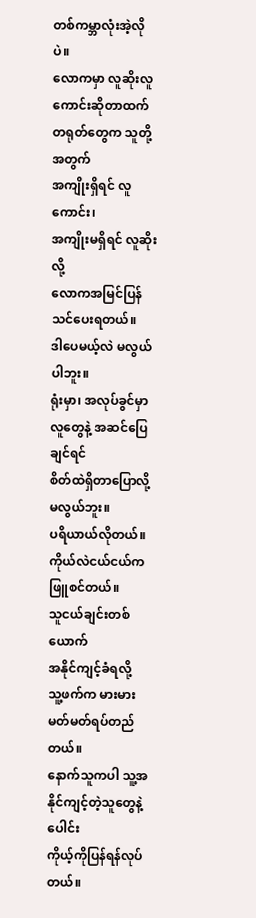တစ်ကမ္ဘာလုံးအဲ့လိုပဲ။
လောကမှာ လူဆိုးလူကောင်းဆိုတာထက်
တရုတ်တွေက သူတို့အတွက်
အကျိုးရှိရင် လူကောင်း၊
အကျိုးမရှိရင် လူဆိုးလို့
လောကအမြင်ပြန်သင်ပေးရတယ်။
ဒါပေမယ့်လဲ မလွယ်ပါဘူး။
ရုံးမှာ၊ အလုပ်ခွင်မှာ
လူတွေနဲ့ အဆင်ပြေချင်ရင်
စိတ်ထဲရှိတာပြောလို့မလွယ်ဘူး။
ပရိယာယ်လိုတယ်။
ကိုယ်လဲငယ်ငယ်ကဖြူစင်တယ်။
သူငယ်ချင်းတစ်ယောက်
အနိုင်ကျင့်ခံရလို့
သူ့ဖက်က မားမားမတ်မတ်ရပ်တည်တယ်။
နောက်သူကပါ သူ့အနိုင်ကျင့်တဲ့သူတွေနဲ့ပေါင်း
ကိုယ့်ကိုပြန်ရန်လုပ်တယ်။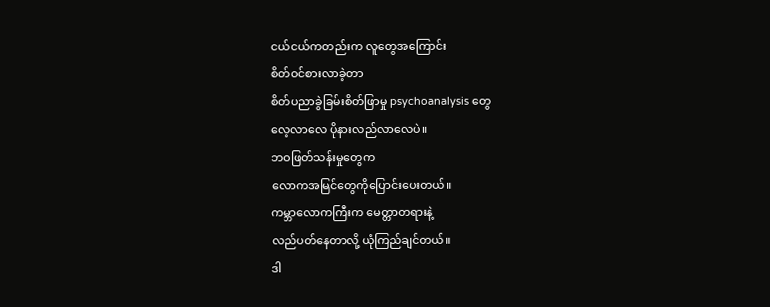ငယ်ငယ်ကတည်းက လူတွေအကြောင်း
စိတ်ဝင်စားလာခဲ့တာ
စိတ်ပညာခွဲခြမ်းစိတ်ဖြာမှု psychoanalysis တွေ
လေ့လာလေ ပိုနားလည်လာလေပဲ။
ဘဝဖြတ်သန်းမှုတွေက
လောကအမြင်တွေကိုပြောင်းပေးတယ်။
ကမ္ဘာလောကကြီးက မေတ္တာတရားနဲ့
လည်ပတ်နေတာလို့ ယုံကြည်ချင်တယ်။
ဒါ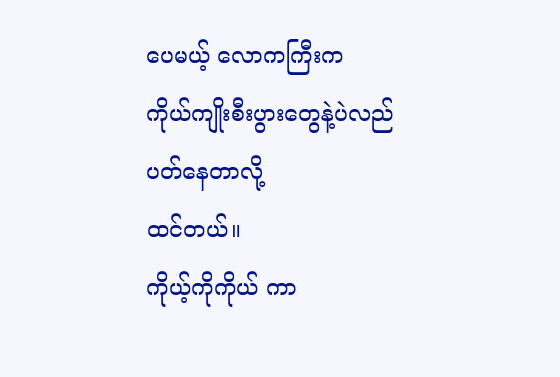ပေမယ့် လောကကြီးက
ကိုယ်ကျိုးစီးပွားတွေနဲ့ပဲလည်ပတ်နေတာလို့
ထင်တယ်။
ကိုယ့်ကိုကိုယ် ကာ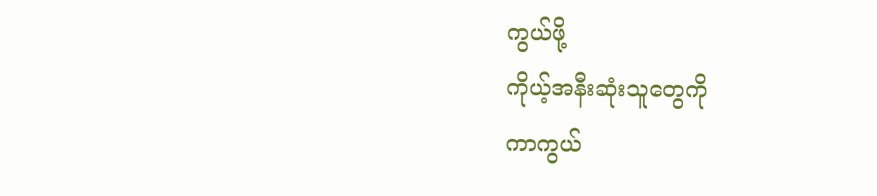ကွယ်ဖို့
ကိုယ့်အနီးဆုံးသူတွေကို
ကာကွယ်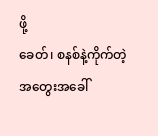ဖို့
ခေတ်၊ စနစ်နဲ့ကိုက်တဲ့
အတွေးအခေါ်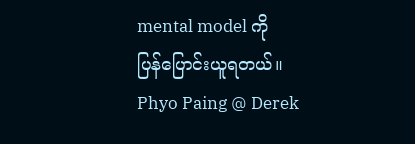mental model ကို
ပြန်ပြောင်းယူရတယ်။
Phyo Paing @ Derek